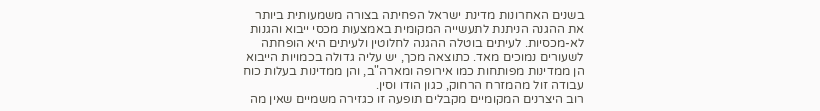בשנים האחרונות מדינת ישראל הפחיתה בצורה משמעותית ביותר את ההגנה הניתנת לתעשייה המקומית באמצעות מכסי ייבוא והגנות לא-מכסיות. לעיתים בוטלה ההגנה לחלוטין ולעיתים היא הופחתה לשעורים נמוכים מאד. כתוצאה מכך, יש עליה גדולה בכמויות הייבוא הן ממדינות מפותחות כמו אירופה ומארה"ב, והן ממדינות בעלות כוח עבודה זול מהמזרח הרחוק, כגון הודו וסין.
רוב היצרנים המקומיים מקבלים תופעה זו כגזירה משמיים שאין מה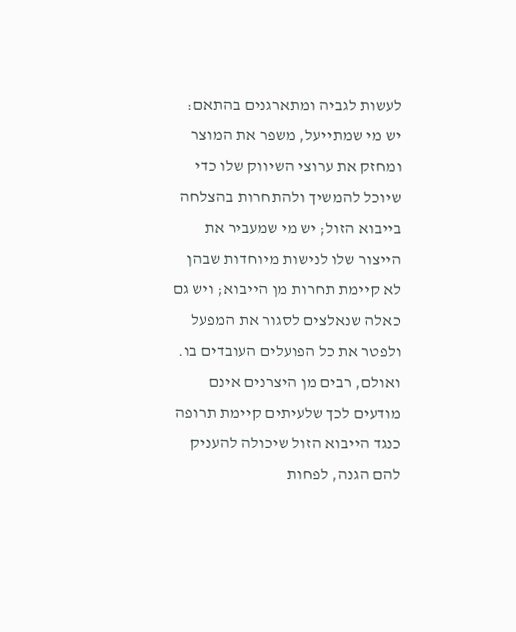לעשות לגביה ומתארגנים בהתאם: יש מי שמתייעל, משפר את המוצר ומחזק את ערוצי השיווק שלו כדי שיוכל להמשיך ולהתחרות בהצלחה בייבוא הזול; יש מי שמעביר את הייצור שלו לנישות מיוחדות שבהן לא קיימת תחרות מן הייבוא; ויש גם כאלה שנאלצים לסגור את המפעל ולפטר את כל הפועלים העובדים בו.
ואולם, רבים מן היצרנים אינם מודעים לכך שלעיתים קיימת תרופה כנגד הייבוא הזול שיכולה להעניק להם הגנה, לפחות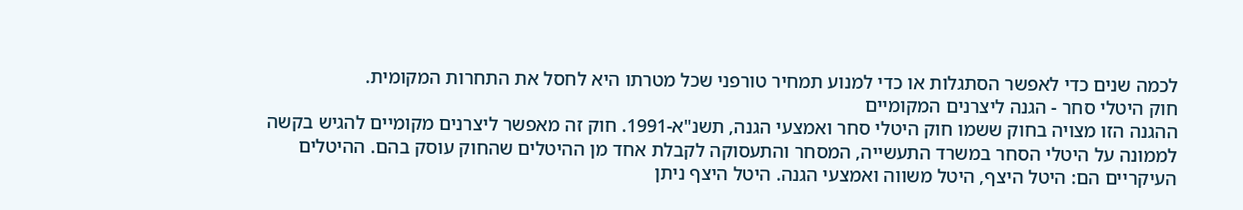לכמה שנים כדי לאפשר הסתגלות או כדי למנוע תמחיר טורפני שכל מטרתו היא לחסל את התחרות המקומית.
חוק היטלי סחר - הגנה ליצרנים המקומיים
ההגנה הזו מצויה בחוק ששמו חוק היטלי סחר ואמצעי הגנה, תשנ"א-1991. חוק זה מאפשר ליצרנים מקומיים להגיש בקשה לממונה על היטלי הסחר במשרד התעשייה, המסחר והתעסוקה לקבלת אחד מן ההיטלים שהחוק עוסק בהם. ההיטלים העיקריים הם: היטל היצף, היטל משווה ואמצעי הגנה. היטל היצף ניתן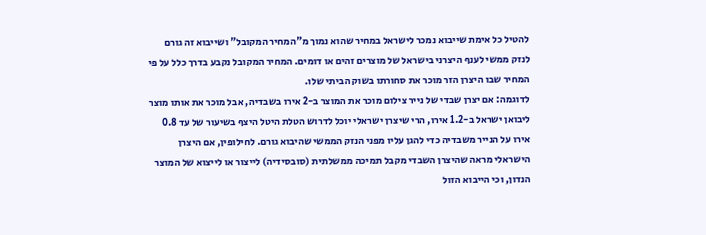להטיל כל אימת שייבוא נמכר לישראל במחיר שהוא נמוך מ"המחיר המקובל" ושייבוא זה גורם לנזק ממשי לענף היצרני בישראל של מוצרים זהים או דומים. המחיר המקובל נקבע בדרך כלל על פי המחיר שבו היצרן הזר מוכר את סחורתו בשוק הביתי שלו.
לדוגמה: אם יצרן שבדי של נייר צילום מוכר את המוצר ב-2 אירו בשבדיה, אבל מוכר את אותו מוצר ליבואן ישראל ב-1.2 אירו, הרי שיצרן ישראלי יוכל לדרוש הטלת היטל היצף בשיעור של עד 0.8 אירו על הנייר משבדיה כדי להגן עליו מפני הנזק הממשי שהיבוא גורם. לחילופין, אם היצרן הישראלי מראה שהיצרן השבדי מקבל תמיכה ממשלתית (סובסידיה) לייצור או לייצוא של המוצר הנדון, וכי הייבוא הזול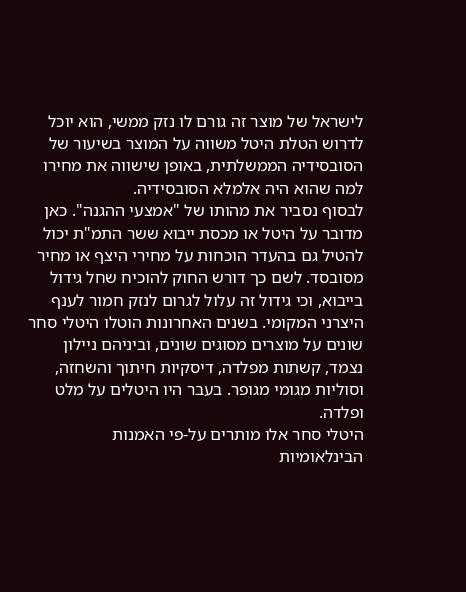לישראל של מוצר זה גורם לו נזק ממשי, הוא יוכל לדרוש הטלת היטל משווה על המוצר בשיעור של הסובסידיה הממשלתית, באופן שישווה את מחירו למה שהוא היה אלמלא הסובסידיה.
לבסוף נסביר את מהותו של "אמצעי ההגנה". כאן מדובר על היטל או מכסת ייבוא ששר התמ"ת יכול להטיל גם בהעדר הוכחות על מחירי היצף או מחיר מסובסד. לשם כך דורש החוק להוכיח שחל גידול בייבוא, וכי גידול זה עלול לגרום לנזק חמור לענף היצרני המקומי. בשנים האחרונות הוטלו היטלי סחר שונים על מוצרים מסוגים שונים, וביניהם ניילון נצמד, קשתות מפלדה, דיסקיות חיתוך והשחזה, וסוליות מגומי מגופר. בעבר היו היטלים על מלט ופלדה.
היטלי סחר אלו מותרים על-פי האמנות הבינלאומיות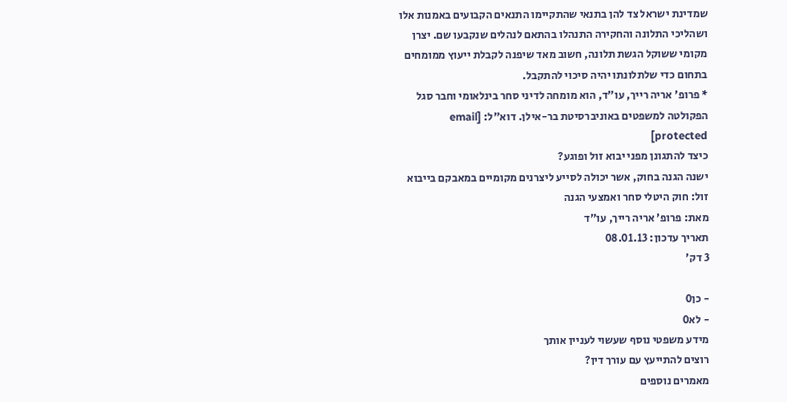שמדינת ישראל צד להן בתנאי שהתקיימו התנאים הקבועים באמנות אלו ושהליכי התלונה והחקירה התנהלו בהתאם לנהלים שנקבעו שם. יצרן מקומי ששוקל הגשת תלונה, חשוב מאד שיפנה לקבלת ייעוץ ממומחים בתחום כדי שלתלונתו יהיה סיכוי להתקבל.
* פרופ' אריה רייך, עו"ד, הוא מומחה לדיני סחר בינלאומי וחבר סגל הפקולטה למשפטים באוניברסיטת בר-אילן. דוא"ל: [email protected]
כיצד להתגונן מפני יבוא זול ופוגע?
ישנה הגנה בחוק, אשר יכולה לסייע ליצרנים מקומיים במאבקם בייבוא זול: חוק היטלי סחר ואמצעי הגנה
מאת: פרופ' אריה רייך, עו"ד
תאריך עדכון: 08.01.13
3 דק'

- כן0
- לא0
מידע משפטי נוסף שעשוי לעניין אותך
רוצים להתייעץ עם עורך דין?
מאמרים נוספים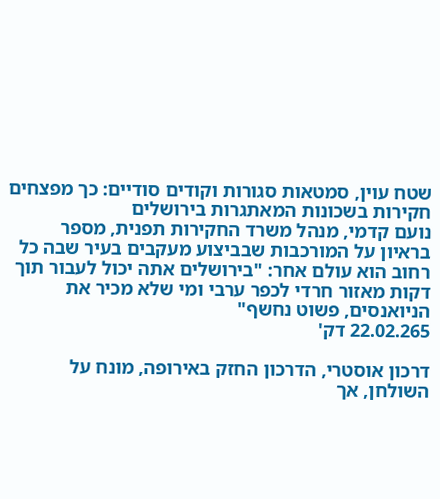שטח עוין, סמטאות סגורות וקודים סודיים: כך מפצחים חקירות בשכונות המאתגרות בירושלים
נועם קדמי, מנהל משרד החקירות תפנית, מספר בראיון על המורכבות שבביצוע מעקבים בעיר שבה כל רחוב הוא עולם אחר: "בירושלים אתה יכול לעבור תוך דקות מאזור חרדי לכפר ערבי ומי שלא מכיר את הניואנסים, פשוט נחשף"
22.02.265 דק'

דרכון אוסטרי, הדרכון החזק באירופה, מונח על השולחן, אך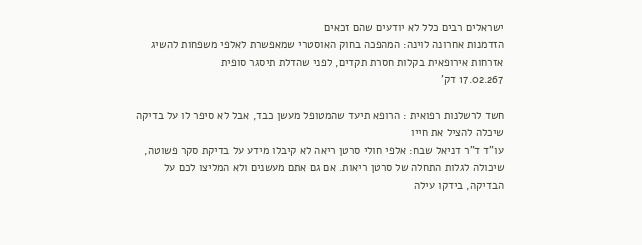ישראלים רבים כלל לא יודעים שהם זכאים
הזדמנות אחרונה לוינה: המהפכה בחוק האוסטרי שמאפשרת לאלפי משפחות להשיג אזרחות אירופאית בקלות חסרת תקדים, לפני שהדלת תיסגר סופית
17.02.267 דק'

חשד לרשלנות רפואית : הרופא תיעד שהמטופל מעשן כבד, אבל לא סיפר לו על בדיקה שיכלה להציל את חייו
עו"ד ד"ר דניאל שבח: אלפי חולי סרטן ריאה לא קיבלו מידע על בדיקת סקר פשוטה, שיכולה לגלות התחלה של סרטן ריאות. אם גם אתם מעשנים ולא המליצו לכם על הבדיקה, בידקו עילה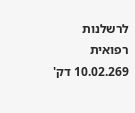לרשלנות רפואית
10.02.269 דק'